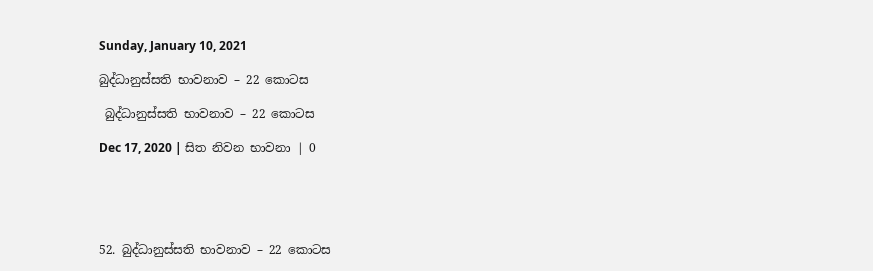Sunday, January 10, 2021

බුද්ධානුස්සති භාවනාව – 22 කොටස

 බුද්ධානුස්සති භාවනාව – 22 කොටස

Dec 17, 2020 | සිත නිවන භාවනා | 0





52. බුද්ධානුස්සති භාවනාව – 22 කොටස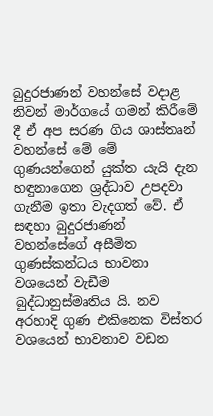බුදුරජාණන් වහන්සේ වදාළ නිවන් මාර්ගයේ ගමන් කිරීමේ දී ඒ අප සරණ ගිය ශාස්තෘන් වහන්සේ මේ මේ ගුණයන්ගෙන් යුක්ත යැයි දැන හඳුනාගෙන ශ්‍රද්ධාව උපදවා ගැනීම ඉතා වැදගත් වේ. ඒ සඳහා බුදුරජාණන් වහන්සේගේ අසීමිත ගුණස්කන්ධය භාවනා වශයෙන් වැඩීම බුද්ධානුස්මෘතිය යි. නව අරහාදි ගුණ එකිනෙක විස්තර වශයෙන් භාවනාව වඩන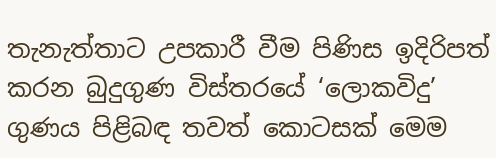තැනැත්තාට උපකාරී වීම පිණිස ඉදිරිපත් කරන බුදුගුණ විස්තරයේ ‘ලොකවිදු’ ගුණය පිළිබඳ තවත් කොටසක් මෙම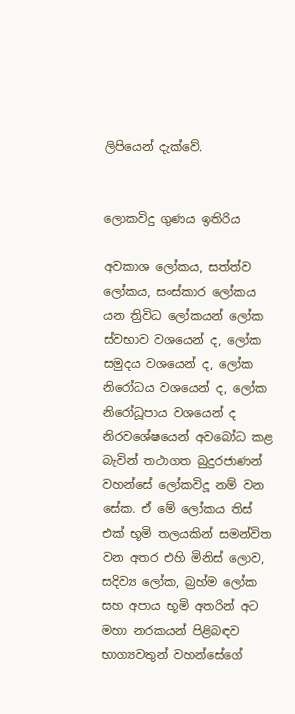ලිපියෙන් දැක්වේ.


ලොකවිදු ගුණය ඉතිරිය

අවකාශ ලෝකය, සත්ත්ව ලෝකය, සංස්කාර ලෝකය යන ත්‍රිවිධ ලෝකයන් ලෝක ස්වභාව වශයෙන් ද, ලෝක සමුදය වශයෙන් ද, ලෝක නිරෝධය වශයෙන් ද, ලෝක නිරෝධූපාය වශයෙන් ද නිරවශේෂයෙන් අවබෝධ කළ බැවින් තථාගත බුදුරජාණන් වහන්සේ ලෝකවිදූ නම් වන සේක. ඒ මේ ලෝකය තිස් එක් භූමි තලයකින් සමන්විත වන අතර එහි මිනිස් ලොව, සදිව්‍ය ලෝක, බ්‍රහ්ම ලෝක සහ අපාය භූමි අතරින් අට මහා නරකයන් පිළිබඳව භාග්‍යවතුන් වහන්සේගේ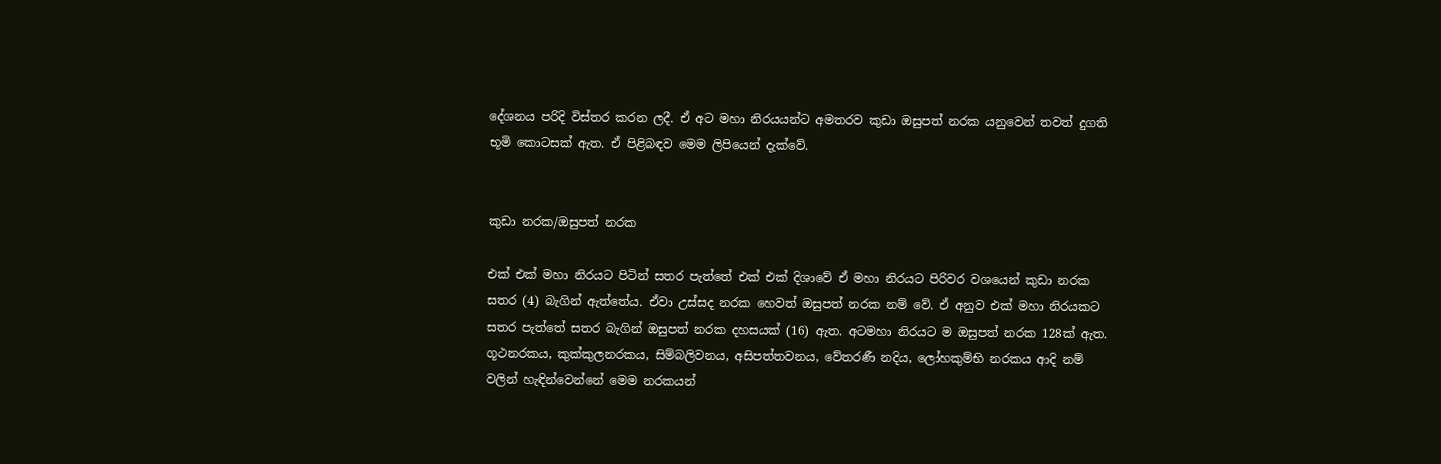දේශනය පරිදි විස්තර කරන ලදී. ඒ අට මහා නිරයයන්ට අමතරව කුඩා ඔසුපත් නරක යනුවෙන් තවත් දුගති භූමි කොටසක් ඇත. ඒ පිළිබඳව මෙම ලිපියෙන් දැක්වේ.


කුඩා නරක/ඔසුපත් නරක

එක් එක් මහා නිරයට පිටින් සතර පැත්තේ එක් එක් දිශාවේ ඒ මහා නිරයට පිරිවර වශයෙන් කුඩා නරක සතර (4) බැගින් ඇත්තේය. ඒවා උස්සද නරක හෙවත් ඔසුපත් නරක නම් වේ. ඒ අනුව එක් මහා නිරයකට සතර පැත්තේ සතර බැගින් ඔසුපත් නරක දහසයක් (16) ඇත. අටමහා නිරයට ම ඔසුපත් නරක 128ක් ඇත. ගූථනරකය, කුක්කුලනරකය, සිම්බලිවනය, අසිපත්තවනය, වේතරණී නදිය, ලෝහකුම්භි නරකය ආදි නම් වලින් හැඳින්වෙන්නේ මෙම නරකයන්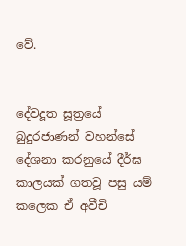වේ.


දේවදූත සූත්‍රයේ බුදුරජාණන් වහන්සේ දේශනා කරනුයේ දීර්ඝ කාලයක් ගතවූ පසු යම් කලෙක ඒ අවීචි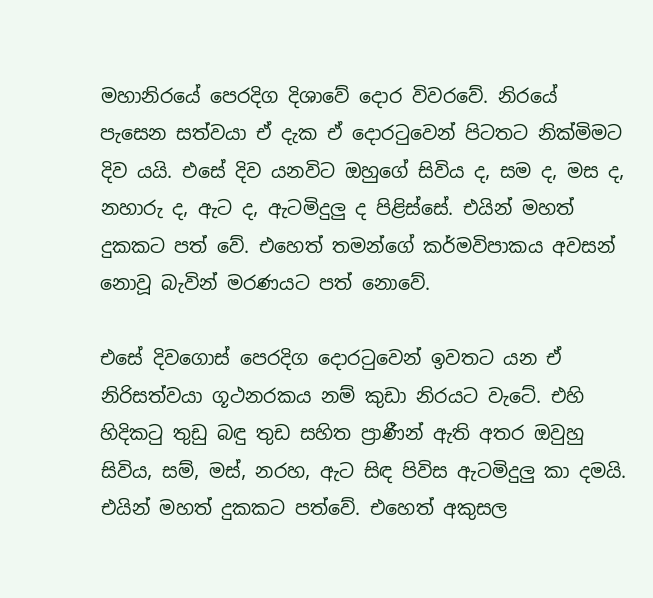මහානිරයේ පෙරදිග දිශාවේ දොර විවරවේ. නිරයේ පැසෙන සත්වයා ඒ දැක ඒ දොරටුවෙන් පිටතට නික්මිමට දිව යයි. එසේ දිව යනවිට ඔහුගේ සිවිය ද, සම ද, මස ද, නහාරු ද, ඇට ද, ඇටමිදුලු ද පිළිස්සේ. එයින් මහත් දුකකට පත් වේ. එහෙත් තමන්ගේ කර්මවිපාකය අවසන් නොවූ බැවින් මරණයට පත් නොවේ.

එසේ දිවගොස් පෙරදිග දොරටුවෙන් ඉවතට යන ඒ නිරිසත්වයා ගූථනරකය නම් කුඩා නිරයට වැටේ. එහි හිදිකටු තුඩු බඳු තුඩ සහිත ප්‍රාණීන් ඇති අතර ඔවුහු සිවිය, සම්, මස්, නරහ, ඇට සිඳ පිවිස ඇටමිදුලු කා දමයි. එයින් මහත් දුකකට පත්වේ. එහෙත් අකුසල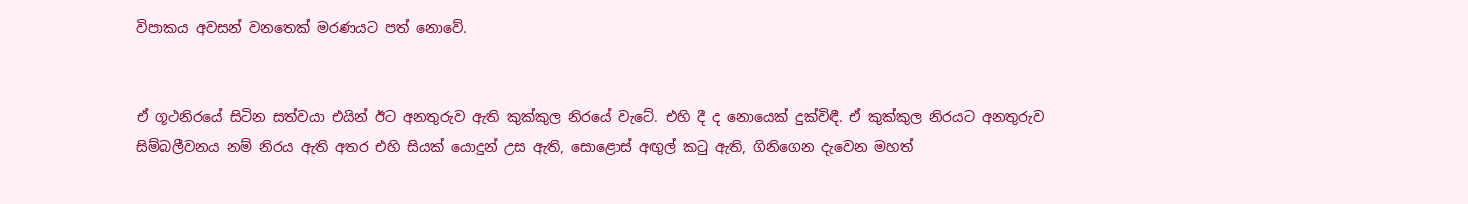විපාකය අවසන් වනතෙක් මරණයට පත් නොවේ.


ඒ ගූථනිරයේ සිටින සත්වයා එයින් ඊට අනතුරුව ඇති කුක්කුල නිරයේ වැටේ. එහි දී ද නොයෙක් දුක්විඳී. ඒ කුක්කුල නිරයට අනතුරුව සිම්බලීවනය නම් නිරය ඇති අතර එහි සියක් යොදුන් උස ඇති, සොළොස් අඟුල් කටු ඇති, ගිනිගෙන දැවෙන මහත්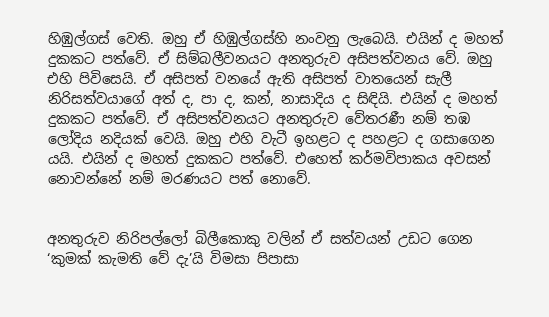හිඹුල්ගස් වෙති. ඔහු ඒ හිඹුල්ගස්හි නංවනු ලැබෙයි. එයින් ද මහත් දුකකට පත්වේ. ඒ සිම්බලීවනයට අනතුරුව අසිපත්වනය වේ. ඔහු එහි පිවිසෙයි. ඒ අසිපත් වනයේ ඇති අසිපත් වාතයෙන් සැලී නිරිසත්වයාගේ අත් ද, පා ද, කන්, නාසාදිය ද සිඳියි. එයින් ද මහත් දුකකට පත්වේ. ඒ අසිපත්වනයට අනතුරුව වේතරණී නම් තඹ ලෝදිය නදියක් වෙයි. ඔහු එහි වැටී ඉහළට ද පහළට ද ගසාගෙන යයි. එයින් ද මහත් දුකකට පත්වේ. එහෙත් කර්මවිපාකය අවසන් නොවන්නේ නම් මරණයට පත් නොවේ.


අනතුරුව නිරිපල්ලෝ බිලීකොකු වලින් ඒ සත්වයන් උඩට ගෙන ‘කුමක් කැමති වේ දැ’යි විමසා පිපාසා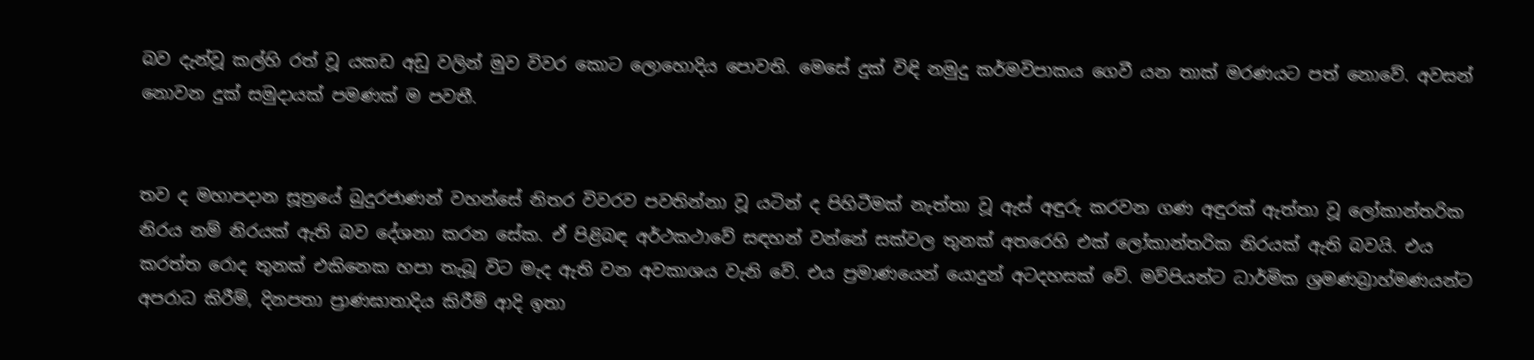බව දැන්වූ කල්හි රත් වූ යකඩ අඩු වලින් මුව විවර කොට ලොහොදිය පොවති. මෙසේ දුක් විඳි නමුදු කර්මවිපාකය ගෙවී යන තාක් මරණයට පත් නොවේ. අවසන් නොවන දුක් සමුදායක් පමණක් ම පවතී.


තව ද මහාපදාන සූත්‍රයේ බුදුරජාණන් වහන්සේ නිතර විවරව පවතින්නා වූ යටින් ද පිහිටීමක් නැත්තා වූ ඇස් අඳුරු කරවන ගණ අඳුරක් ඇත්තා වූ ලෝකාන්තරික නිරය නම් නිරයක් ඇති බව දේශනා කරන සේක. ඒ පිළිබඳ අර්ථකථාවේ සඳහන් වන්නේ සක්වල තුනක් අතරෙහි එක් ලෝකාන්තරික නිරයක් ඇති බවයි. එය කරත්ත රොද තුනක් එකිනෙක හපා තැබූ විට මැද ඇති වන අවකාශය වැනි වේ. එය ප්‍රමාණයෙන් යොදුන් අටදහසක් වේ. මව්පියන්ට ධාර්මික ශ්‍රමණබ්‍රාහ්මණයන්ට අපරාධ කිරීම්, දිනපතා ප්‍රාණඝාතාදිය කිරීම් ආදි ඉතා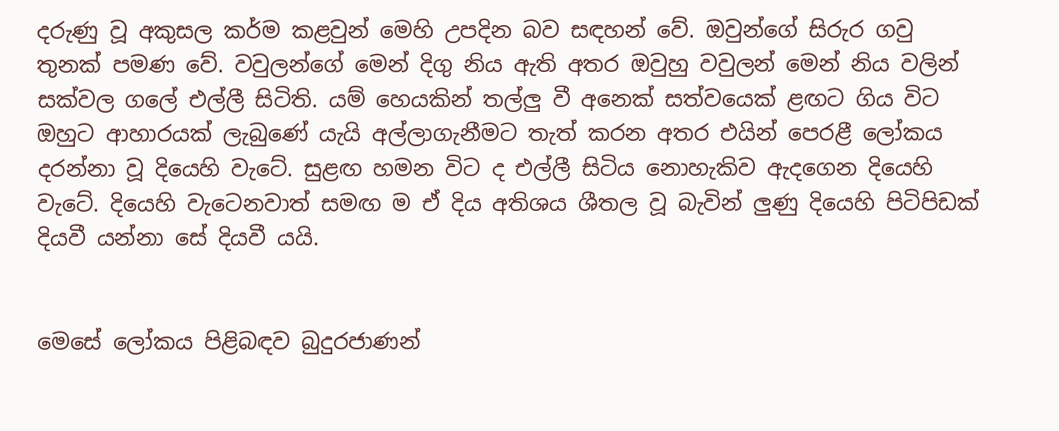දරුණු වූ අකුසල කර්ම කළවුන් මෙහි උපදින බව සඳහන් වේ. ඔවුන්ගේ සිරුර ගවු තුනක් පමණ වේ. වවුලන්ගේ මෙන් දිගු නිය ඇති අතර ඔවුහු වවුලන් මෙන් නිය වලින් සක්වල ගලේ එල්ලී සිටිති. යම් හෙයකින් තල්ලු වී අනෙක් සත්වයෙක් ළඟට ගිය විට ඔහුට ආහාරයක් ලැබුණේ යැයි අල්ලාගැනීමට තැත් කරන අතර එයින් පෙරළී ලෝකය දරන්නා වූ දියෙහි වැටේ. සුළඟ හමන විට ද එල්ලී සිටිය නොහැකිව ඇදගෙන දියෙහි වැටේ. දියෙහි වැටෙනවාත් සමඟ ම ඒ දිය අතිශය ශීතල වූ බැවින් ලුණු දියෙහි පිටිපිඩක් දියවී යන්නා සේ දියවී යයි.


මෙසේ ලෝකය පිළිබඳව බුදුරජාණන්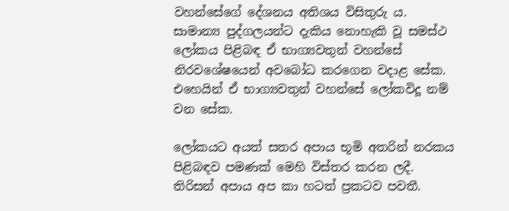වහන්සේගේ දේශනය අතිශය විසිතුරු ය. සාමාන්‍ය පුද්ගලයන්ට දැකිය නොහැකි වූ සමස්ථ ලෝකය පිළිබඳ ඒ භාග්‍යවතුන් වහන්සේ නිරවශේෂයෙන් අවබෝධ කරගෙන වදාළ සේක. එහෙයින් ඒ භාග්‍යවතුන් වහන්සේ ලෝකවිදූ නම් වන සේක.

ලෝකයට අයත් සතර අපාය භූමි අතරින් නරකය පිළිබඳව පමණක් මෙහි විස්තර කරන ලදී. තිරිසන් අපාය අප කා හටත් ප්‍රකටව පවතී.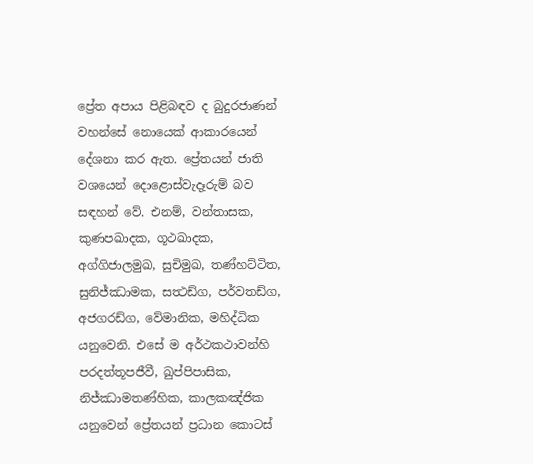ප්‍රේත අපාය පිළිබඳව ද බුදුරජාණන් වහන්සේ නොයෙක් ආකාරයෙන් දේශනා කර ඇත. ප්‍රේතයන් ජාති වශයෙන් දොළොස්වැදෑරුම් බව සඳහන් වේ. එනම්, වන්තාසක, කුණපඛාදක, ගූථඛාදක, අග්ගිජාලමුඛ, සුචිමුඛ, තණ්හට්ටිත, සුනිජ්ඣාමක, සත්‍ථඩ්ග, පර්වතඩ්ග, අජගරඩ්ග, වේමානික, මහිද්ධික යනුවෙනි. එසේ ම අර්ථකථාවන්හි පරදත්තූපජීවී, ඛුප්පිපාසික, නිජ්ඣාමතණ්හික, කාලකඤ්ජික යනුවෙන් ප්‍රේතයන් ප්‍රධාන කොටස්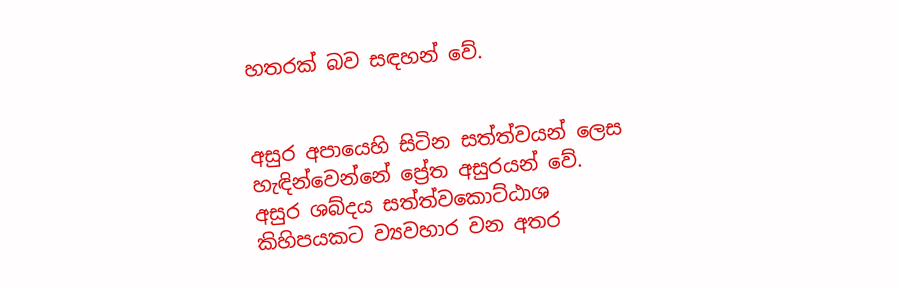හතරක් බව සඳහන් වේ.


අසුර අපායෙහි සිටින සත්ත්වයන් ලෙස හැඳින්වෙන්නේ ප්‍රේත අසුරයන් වේ. අසුර ශබ්දය සත්ත්වකොට්ඨාශ කිහිපයකට ව්‍යවහාර වන අතර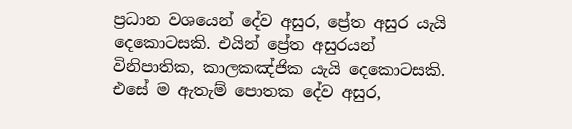ප්‍රධාන වශයෙන් දේව අසුර, ප්‍රේත අසුර යැයි දෙකොටසකි. එයින් ප්‍රේත අසුරයන් විනිපාතික, කාලකඤ්ජික යැයි දෙකොටසකි. එසේ ම ඇතැම් පොතක දේව අසුර,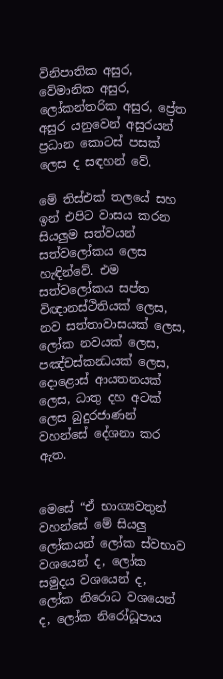විනිපාතික අසුර, වේමානික අසුර, ලෝකන්තරික අසුර, ප්‍රේත අසුර යනුවෙන් අසුරයන් ප්‍රධාන කොටස් පසක් ලෙස ද සඳහන් වේ.

මේ තිස්එක් තලයේ සහ ඉන් එපිට වාසය කරන සියලුම සත්වයන් සත්වලෝකය ලෙස හැඳින්වේ. එම සත්වලෝකය සප්ත විඥානස්ථිතියක් ලෙස, නව සත්තාවාසයක් ලෙස, ලෝක නවයක් ලෙස, පඤ්චස්කන්‍ධයක් ලෙස, දොළොස් ආයතනයක් ලෙස, ධාතු දහ අටක් ලෙස බුදුරජාණන් වහන්සේ දේශනා කර ඇත.


මෙසේ “ඒ භාග්‍යවතුන් වහන්සේ මේ සියලු ලෝකයන් ලෝක ස්වභාව වශයෙන් ද, ලෝක සමුදය වශයෙන් ද, ලෝක නිරොධ වශයෙන් ද, ලෝක නිරෝධූපාය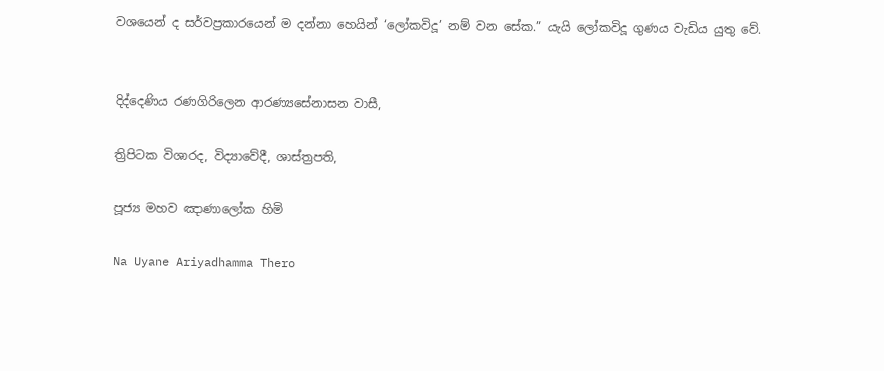වශයෙන් ද සර්වප්‍රකාරයෙන් ම දන්නා හෙයින් ‘ලෝකවිදූ’ නම් වන සේක.” යැයි ලෝකවිදූ ගුණය වැඩිය යුතු වේ.


දිද්දෙණිය රණගිරිලෙන ආරණ්‍යසේනාසන වාසී,

ත්‍රිපිටක විශාරද, විද්‍යාවේදී, ශාස්ත්‍රපති,

පූජ්‍ය මහව ඤාණාලෝක හිමි

Na Uyane Ariyadhamma Thero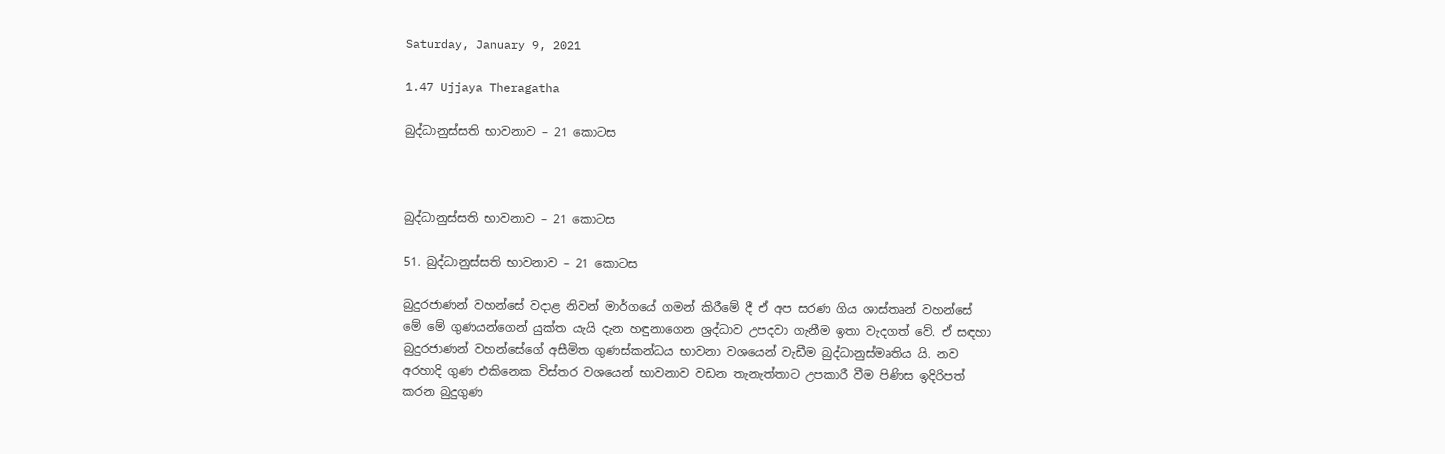Saturday, January 9, 2021

1.47 Ujjaya Theragatha

බුද්ධානුස්සති භාවනාව – 21 කොටස



බුද්ධානුස්සති භාවනාව – 21 කොටස

51. බුද්ධානුස්සති භාවනාව – 21 කොටස

බුදුරජාණන් වහන්සේ වදාළ නිවන් මාර්ගයේ ගමන් කිරීමේ දී ඒ අප සරණ ගිය ශාස්තෘන් වහන්සේ මේ මේ ගුණයන්ගෙන් යුක්ත යැයි දැන හඳුනාගෙන ශ්‍රද්ධාව උපදවා ගැනීම ඉතා වැදගත් වේ. ඒ සඳහා බුදුරජාණන් වහන්සේගේ අසීමිත ගුණස්කන්ධය භාවනා වශයෙන් වැඩීම බුද්ධානුස්මෘතිය යි. නව අරහාදි ගුණ එකිනෙක විස්තර වශයෙන් භාවනාව වඩන තැනැත්තාට උපකාරී වීම පිණිස ඉදිරිපත් කරන බුදුගුණ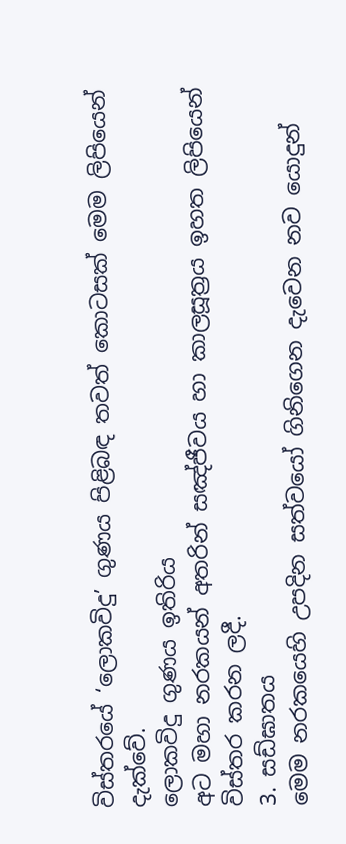විස්තරයේ ‘ලොකවිදු’ ගුණය පිළිබඳ තවත් කොටසක් මෙම ලිපියෙන් දැක්වේ.
ලොකවිදු ගුණය ඉතිරිය
අට මහා නරකයන් අතරින් සඤ්ජීවය හා කාලසූත්‍රය ඉහත ලිපියෙන් විස්තර කරන ලදී.
3. සඩ්ඝාතය
මෙම නරකයෙහි උපදින සත්වයෝ ගිනිගෙන දැවෙන නව යොදුන්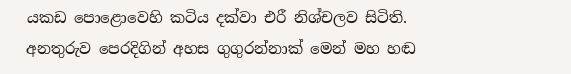යකඩ පොළොවෙහි කටිය දක්වා එරී නිශ්චලව සිටිති. අනතුරුව පෙරදිගින් අහස ගුගුරන්නාක් මෙන් මහ හඬ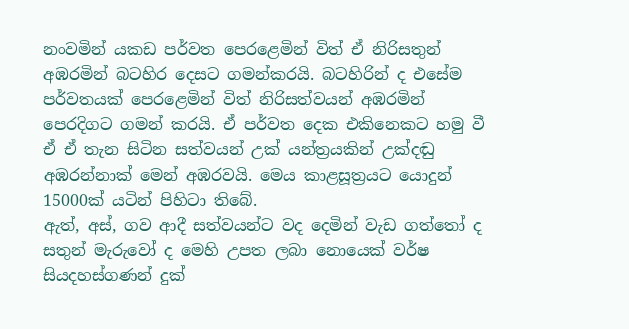නංවමින් යකඩ පර්වත පෙරළෙමින් විත් ඒ නිරිසතුන් අඹරමින් බටහිර දෙසට ගමන්කරයි. බටහිරින් ද එසේම පර්වතයක් පෙරළෙමින් විත් නිරිසත්වයන් අඹරමින් පෙරදිගට ගමන් කරයි. ඒ පර්වත දෙක එකිනෙකට හමු වී ඒ ඒ තැන සිටින සත්වයන් උක් යන්ත්‍රයකින් උක්දඬු අඹරන්නාක් මෙන් අඹරවයි. මෙය කාළසූත්‍රයට යොදුන් 15000ක් යටින් පිහිටා තිබේ.
ඇත්, අස්, ගව ආදී සත්වයන්ට වද දෙමින් වැඩ ගත්තෝ ද සතුන් මැරුවෝ ද මෙහි උපත ලබා නොයෙක් වර්ෂ සියදහස්ගණන් දුක්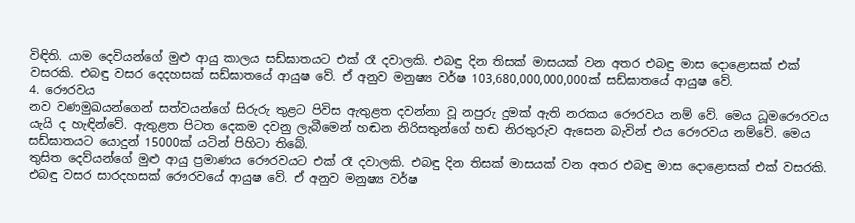විඳිති. යාම දෙවියන්ගේ මුළු ආයු කාලය සඩ්ඝාතයට එක් රෑ දවාලකි. එබඳු දින තිසක් මාසයක් වන අතර එබඳු මාස දොළොසක් එක් වසරකි. එබඳු වසර දෙදහසක් සඩ්ඝාතයේ ආයුෂ වේ. ඒ අනුව මනුෂ්‍ය වර්ෂ 103,680,000,000,000ක් සඩ්ඝාතයේ ආයුෂ වේ.
4. රෞරවය
නව වණමුඛයන්ගෙන් සත්වයන්ගේ සිරුරු තුළට පිවිස ඇතුළත දවන්නා වූ නපුරු දුමක් ඇති නරකය රෞරවය නම් වේ. මෙය ධූමරෞරවය යැයි ද හැඳින්වේ. ඇතුළත පිටත දෙකම දවනු ලැබීමෙන් හඬන නිරිසතුන්ගේ හඬ නිරතුරුව ඇසෙන බැවින් එය රෞරවය නම්වේ. මෙය සඩ්ඝාතයට යොදුන් 15000ක් යටින් පිහිටා තිබේ.
තුසිත දෙව්යන්ගේ මුළු ආයු ප්‍රමාණය රෞරවයට එක් රෑ දවාලකි. එබඳු දින තිසක් මාසයක් වන අතර එබඳු මාස දොළොසක් එක් වසරකි. එබඳු වසර සාරදහසක් රෞරවයේ ආයුෂ වේ. ඒ අනුව මනුෂ්‍ය වර්ෂ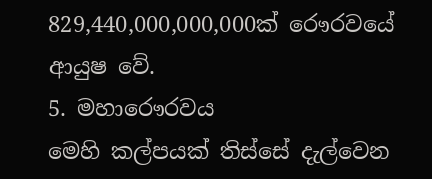829,440,000,000,000ක් රෞරවයේ ආයුෂ වේ.
5. මහාරෞරවය
මෙහි කල්පයක් තිස්සේ දැල්වෙන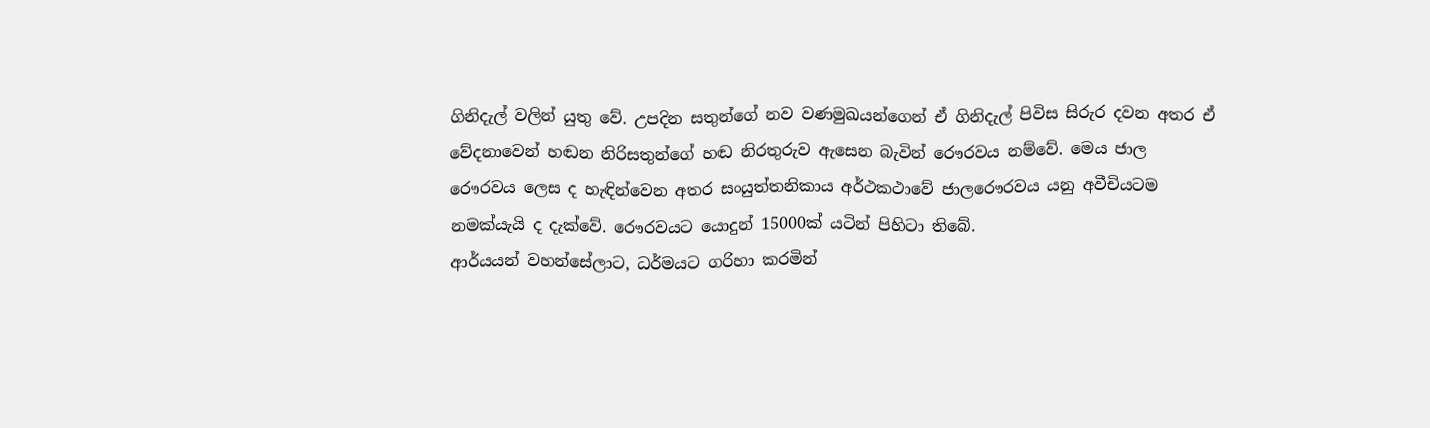ගිනිදැල් වලින් යුතු වේ. උපදින සතුන්ගේ නව වණමුඛයන්ගෙන් ඒ ගිනිදැල් පිවිස සිරුර දවන අතර ඒ වේදනාවෙන් හඬන නිරිසතුන්ගේ හඬ නිරතුරුව ඇසෙන බැවින් රෞරවය නම්වේ. මෙය ජාල රෞරවය ලෙස ද හැඳින්වෙන අතර සංයුත්තනිකාය අර්ථකථාවේ ජාලරෞරවය යනු අවීචියටම නමක්යැයි ද දැක්වේ. රෞරවයට යොදුන් 15000ක් යටින් පිහිටා තිබේ.
ආර්යයන් වහන්සේලාට, ධර්මයට ගරිහා කරමින්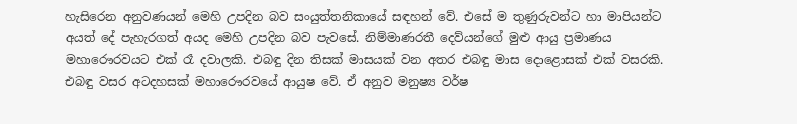හැසිරෙන අනුවණයන් මෙහි උපදින බව සංයුත්තනිකායේ සඳහන් වේ. එසේ ම තුණුරුවන්ට හා මාපියන්ට අයත් දේ පැහැරගත් අයද මෙහි උපදින බව පැවසේ. නිම්මාණරතී දෙව්යන්ගේ මුළු ආයු ප්‍රමාණය මහාරෞරවයට එක් රෑ දවාලකි. එබඳු දින තිසක් මාසයක් වන අතර එබඳු මාස දොළොසක් එක් වසරකි. එබඳු වසර අටදහසක් මහාරෞරවයේ ආයුෂ වේ. ඒ අනුව මනුෂ්‍ය වර්ෂ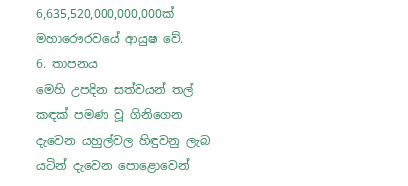6,635,520,000,000,000ක් මහාරෞරවයේ ආයුෂ වේ.
6. තාපනය
මෙහි උපදින සත්වයන් තල් කඳක් පමණ වූ ගිනිගෙන දැවෙන යහුල්වල හිඳුවනු ලැබ යටින් දැවෙන පොළොවෙන්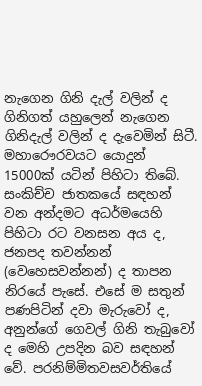නැගෙන ගිනි දැල් වලින් ද ගිනිගත් යහුලෙන් නැගෙන ගිනිදැල් වලින් ද දැවෙමින් සිටී. මහාරෞරවයට යොදුන් 15000ක් යටින් පිහිටා තිබේ.
සංකිච්ච ජාතකයේ සඳහන් වන අන්දමට අධර්මයෙහි පිහිටා රට වනසන අය ද, ජනපද තවන්නන් (වෙහෙසවන්නන්) ද තාපන නිරයේ පැසේ. එසේ ම සතුන් පණපිටින් දවා මැරුවෝ ද, අනුන්ගේ ගෙවල් ගිනි තැබුවෝ ද මෙහි උපදින බව සඳහන් වේ. පරනිම්මිතවසවර්තියේ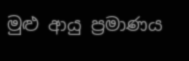මුළු ආයු ප්‍රමාණය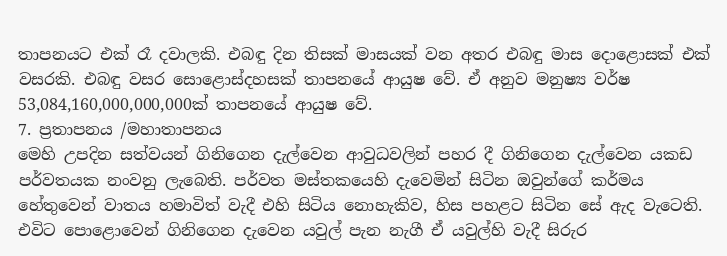තාපනයට එක් රෑ දවාලකි. එබඳු දින තිසක් මාසයක් වන අතර එබඳු මාස දොළොසක් එක් වසරකි. එබඳු වසර සොළොස්දහසක් තාපනයේ ආයුෂ වේ. ඒ අනුව මනුෂ්‍ය වර්ෂ 53,084,160,000,000,000ක් තාපනයේ ආයුෂ වේ.
7. ප්‍රතාපනය /මහාතාපනය
මෙහි උපදින සත්වයන් ගිනිගෙන දැල්වෙන ආවුධවලින් පහර දී ගිනිගෙන දැල්වෙන යකඩ පර්වතයක නංවනු ලැබෙති. පර්වත මස්තකයෙහි දැවෙමින් සිටින ඔවුන්ගේ කර්මය හේතුවෙන් වාතය හමාවිත් වැදී එහි සිටිය නොහැකිව, හිස පහළට සිටින සේ ඇද වැටෙති. එවිට පොළොවෙන් ගිනිගෙන දැවෙන යවුල් පැන නැගී ඒ යවුල්හි වැදී සිරුර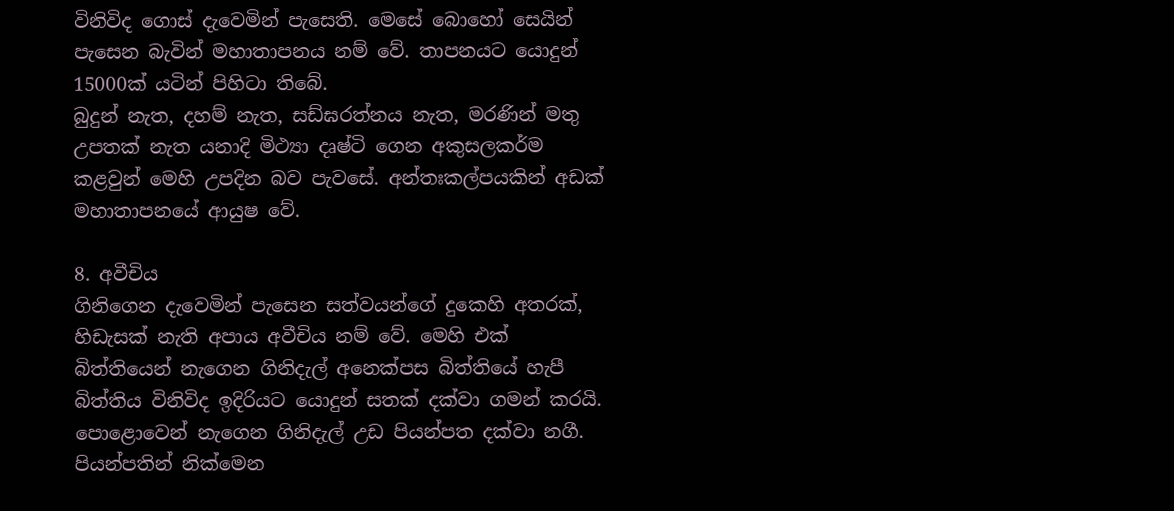විනිවිද ගොස් දැවෙමින් පැසෙති. මෙසේ බොහෝ සෙයින් පැසෙන බැවින් මහාතාපනය නම් වේ. තාපනයට යොදුන් 15000ක් යටින් පිහිටා තිබේ.
බුදුන් නැත, දහම් නැත, සඩ්ඝරත්නය නැත, මරණින් මතු උපතක් නැත යනාදි මිථ්‍යා දෘෂ්ටි ගෙන අකුසලකර්ම කළවුන් මෙහි උපදින බව පැවසේ. අන්තඃකල්පයකින් අඩක් මහාතාපනයේ ආයුෂ වේ.

8. අවීචිය
ගිනිගෙන දැවෙමින් පැසෙන සත්වයන්ගේ දුකෙහි අතරක්, හිඩැසක් නැති අපාය අවීචිය නම් වේ. මෙහි එක් බිත්තියෙන් නැගෙන ගිනිදැල් අනෙක්පස බිත්තියේ හැපී බිත්තිය විනිවිද ඉදිරියට යොදුන් සතක් දක්වා ගමන් කරයි. පොළොවෙන් නැගෙන ගිනිදැල් උඩ පියන්පත දක්වා නගී. පියන්පතින් නික්මෙන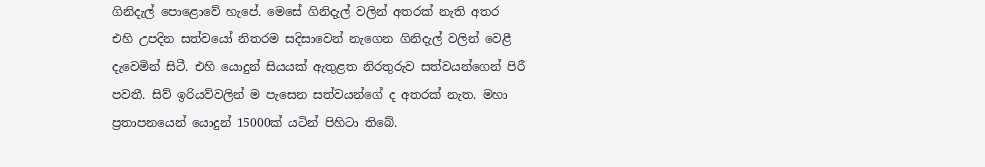ගිනිදැල් පොළොවේ හැපේ. මෙසේ ගිනිදැල් වලින් අතරක් නැති අතර එහි උපදින සත්වයෝ නිතරම සදිසාවෙන් නැගෙන ගිනිදැල් වලින් වෙළී දැවෙමින් සිටී. එහි යොදුන් සියයක් ඇතුළත නිරතුරුව සත්වයන්ගෙන් පිරී පවතී. සිව් ඉරියව්වලින් ම පැසෙන සත්වයන්ගේ ද අතරක් නැත. මහා ප්‍රතාපනයෙන් යොදුන් 15000ක් යටින් පිහිටා තිබේ.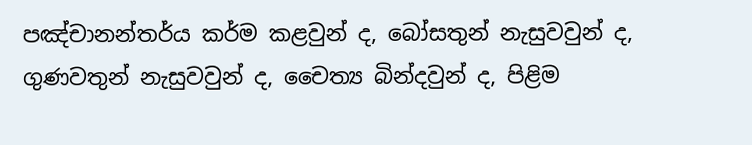පඤ්චානන්තර්ය කර්ම කළවුන් ද, බෝසතුන් නැසුවවුන් ද, ගුණවතුන් නැසුවවුන් ද, චෛත්‍ය බින්දවුන් ද, පිළිම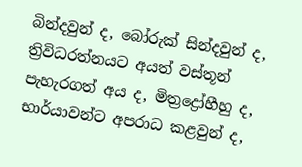බින්දවුන් ද, බෝරුක් සින්දවුන් ද, ත්‍රිවිධරත්නයට අයත් වස්තූන් පැහැරගත් අය ද, මිත්‍රද්‍රෝහීහු ද, භාර්යාවන්ට අපරාධ කළවුන් ද,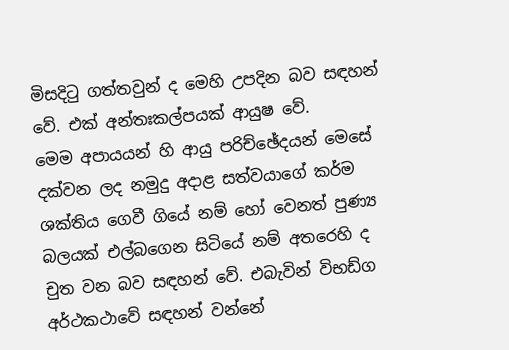මිසදිටු ගත්තවුන් ද මෙහි උපදින බව සඳහන් වේ. එක් අන්තඃකල්පයක් ආයුෂ වේ.
මෙම අපායයන් හි ආයු පරිච්ඡේදයන් මෙසේ දක්වන ලද නමුදු අදාළ සත්වයාගේ කර්ම ශක්තිය ගෙවී ගියේ නම් හෝ වෙනත් පුණ්‍ය බලයක් එල්බගෙන සිටියේ නම් අතරෙහි ද චුත වන බව සඳහන් වේ. එබැවින් විභඩ්ග අර්ථකථාවේ සඳහන් වන්නේ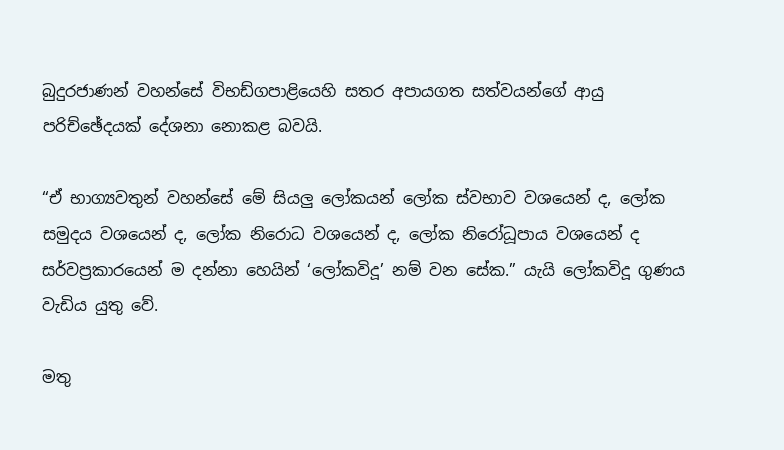බුදුරජාණන් වහන්සේ විභඩ්ගපාළියෙහි සතර අපායගත සත්වයන්ගේ ආයු පරිච්ඡේදයක් දේශනා නොකළ බවයි.

“ඒ භාග්‍යවතුන් වහන්සේ මේ සියලු ලෝකයන් ලෝක ස්වභාව වශයෙන් ද, ලෝක සමුදය වශයෙන් ද, ලෝක නිරොධ වශයෙන් ද, ලෝක නිරෝධූපාය වශයෙන් ද සර්වප්‍රකාරයෙන් ම දන්නා හෙයින් ‘ලෝකවිදූ’ නම් වන සේක.” යැයි ලෝකවිදූ ගුණය වැඩිය යුතු වේ.

මතු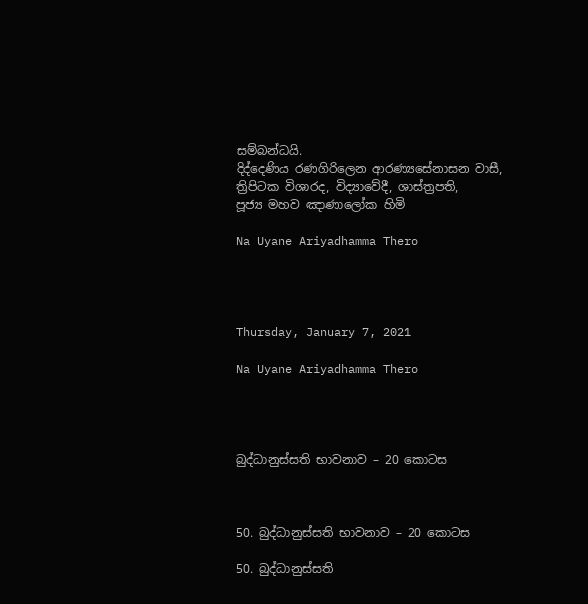සම්බන්ධයි.
දිද්දෙණිය රණගිරිලෙන ආරණ්‍යසේනාසන වාසී,
ත්‍රිපිටක විශාරද, විද්‍යාවේදී, ශාස්ත්‍රපති,
පූජ්‍ය මහව ඤාණාලෝක හිමි

Na Uyane Ariyadhamma Thero




Thursday, January 7, 2021

Na Uyane Ariyadhamma Thero




බුද්ධානුස්සති භාවනාව – 20 කොටස



50. බුද්ධානුස්සති භාවනාව – 20 කොටස

50. බුද්ධානුස්සති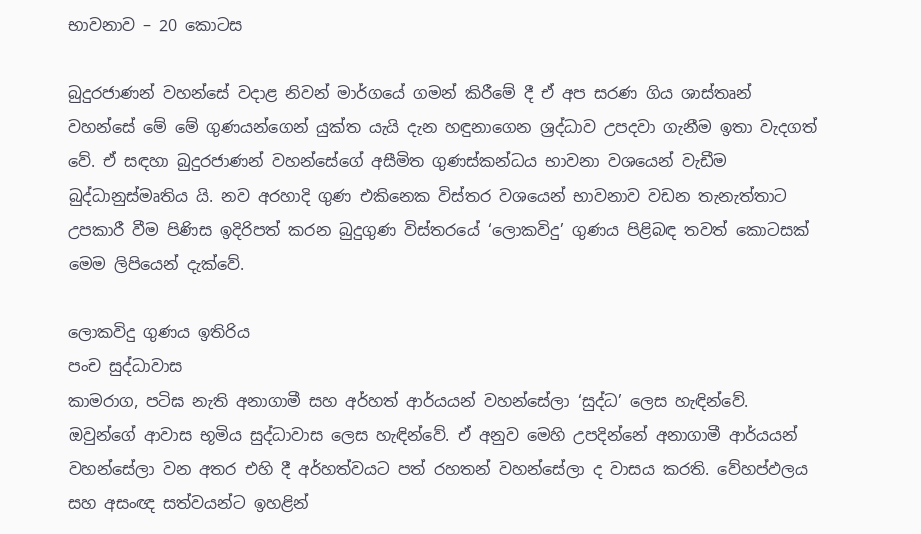භාවනාව – 20 කොටස

බුදුරජාණන් වහන්සේ වදාළ නිවන් මාර්ගයේ ගමන් කිරීමේ දී ඒ අප සරණ ගිය ශාස්තෘන් වහන්සේ මේ මේ ගුණයන්ගෙන් යුක්ත යැයි දැන හඳුනාගෙන ශ්‍රද්ධාව උපදවා ගැනීම ඉතා වැදගත් වේ. ඒ සඳහා බුදුරජාණන් වහන්සේගේ අසීමිත ගුණස්කන්ධය භාවනා වශයෙන් වැඩීම බුද්ධානුස්මෘතිය යි. නව අරහාදි ගුණ එකිනෙක විස්තර වශයෙන් භාවනාව වඩන තැනැත්තාට උපකාරී වීම පිණිස ඉදිරිපත් කරන බුදුගුණ විස්තරයේ ‘ලොකවිදු’ ගුණය පිළිබඳ තවත් කොටසක් මෙම ලිපියෙන් දැක්වේ.

ලොකවිදු ගුණය ඉතිරිය
පංච සුද්ධාවාස
කාමරාග, පටිඝ නැති අනාගාමී සහ අර්හත් ආර්යයන් වහන්සේලා ‘සුද්ධ’ ලෙස හැඳින්වේ. ඔවුන්ගේ ආවාස භූමිය සුද්ධාවාස ලෙස හැඳින්වේ. ඒ අනුව මෙහි උපදින්නේ අනාගාමී ආර්යයන් වහන්සේලා වන අතර එහි දී අර්හත්වයට පත් රහතන් වහන්සේලා ද වාසය කරති. වේහප්ඵලය සහ අසංඥ සත්වයන්ට ඉහළින්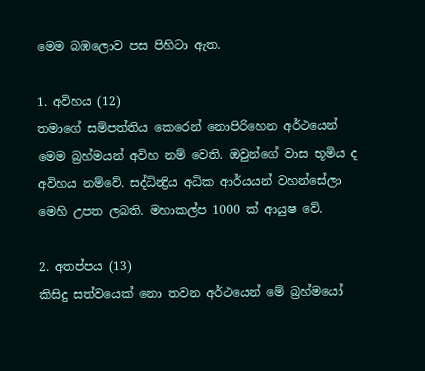මෙම බඹලොව පස පිහිටා ඇත.

1. අවිහය (12)
තමාගේ සම්පත්තිය කෙරෙන් නොපිරිහෙන අර්ථයෙන් මෙම බ්‍රහ්මයන් අවිහ නම් වෙති. ඔවුන්ගේ වාස භූමිය ද අවිහය නම්වේ. සද්ධින්‍ද්‍රිය අධික ආර්යයන් වහන්සේලා මෙහි උපත ලබති. මහාකල්ප 1000 ක් ආයුෂ වේ.

2. අතප්පය (13)
කිසිදු සත්වයෙක් නො තවන අර්ථයෙන් මේ බ්‍රහ්මයෝ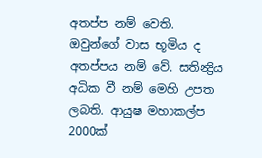අතප්ප නම් වෙති. ඔවුන්ගේ වාස භූමිය ද අතප්පය නම් වේ. සතින්‍ද්‍රිය අධික වී නම් මෙහි උපත ලබති. ආයුෂ මහාකල්ප 2000ක්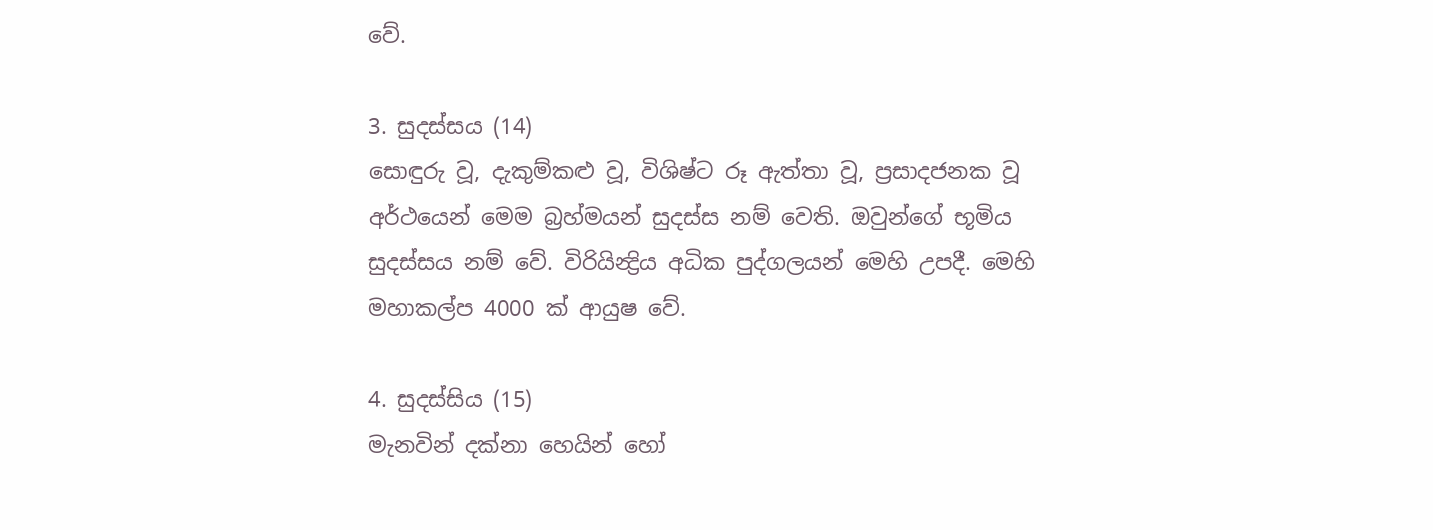වේ.

3. සුදස්සය (14)
සොඳුරු වූ, දැකුම්කළු වූ, විශිෂ්ට රූ ඇත්තා වූ, ප්‍රසාදජනක වූ අර්ථයෙන් මෙම බ්‍රහ්මයන් සුදස්ස නම් වෙති. ඔවුන්ගේ භූමිය සුදස්සය නම් වේ. විරියින්‍ද්‍රිය අධික පුද්ගලයන් මෙහි උපදී. මෙහි මහාකල්ප 4000 ක් ආයුෂ වේ.

4. සුදස්සිය (15)
මැනවින් දක්නා හෙයින් හෝ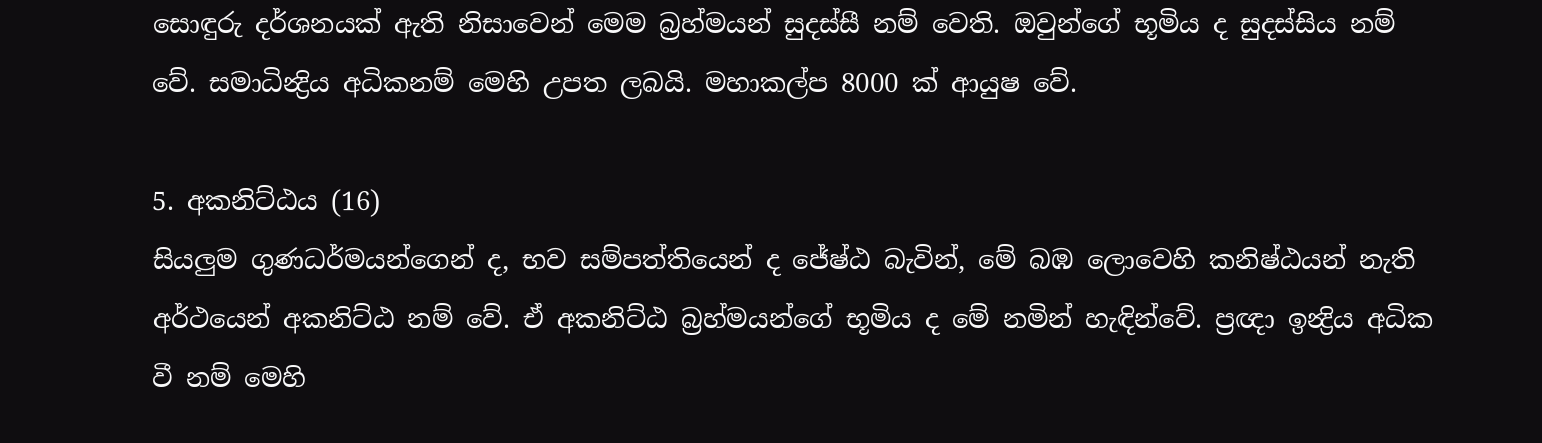සොඳුරු දර්ශනයක් ඇති නිසාවෙන් මෙම බ්‍රහ්මයන් සුදස්සී නම් වෙති. ඔවුන්ගේ භූමිය ද සුදස්සිය නම් වේ. සමාධින්‍ද්‍රිය අධිකනම් මෙහි උපත ලබයි. මහාකල්ප 8000 ක් ආයුෂ වේ.

5. අකනිට්ඨය (16)
සියලුම ගුණධර්මයන්ගෙන් ද, භව සම්පත්තියෙන් ද ජේෂ්ඨ බැවින්, මේ බඹ ලොවෙහි කනිෂ්ඨයන් නැති අර්ථයෙන් අකනිට්ඨ නම් වේ. ඒ අකනිට්ඨ බ්‍රහ්මයන්ගේ භූමිය ද මේ නමින් හැඳින්වේ. ප්‍රඥා ඉන්‍ද්‍රිය අධික වී නම් මෙහි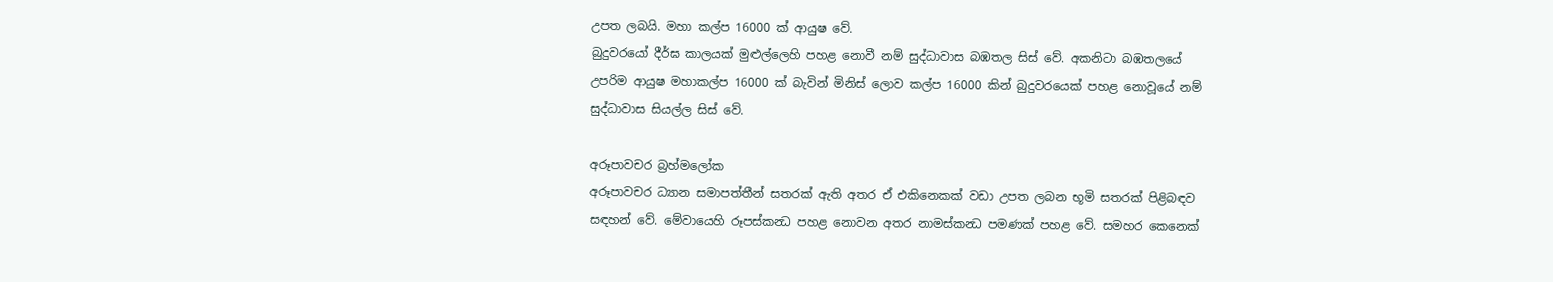උපත ලබයි. මහා කල්ප 16000 ක් ආයුෂ වේ.
බුදුවරයෝ දීර්ඝ කාලයක් මුළුල්ලෙහි පහළ නොවී නම් සුද්ධාවාස බඹතල සිස් වේ. අකනිටා බඹතලයේ උපරිම ආයුෂ මහාකල්ප 16000 ක් බැවින් මිනිස් ලොව කල්ප 16000 කින් බුදුවරයෙක් පහළ නොවූයේ නම් සුද්ධාවාස සියල්ල සිස් වේ.

අරූපාවචර බ්‍රහ්මලෝක
අරූපාවචර ධ්‍යාන සමාපත්තීන් සතරක් ඇති අතර ඒ එකිනෙකක් වඩා උපත ලබන භූමි සතරක් පිළිබඳව සඳහන් වේ. මේවායෙහි රූපස්කන්‍ධ පහළ නොවන අතර නාමස්කන්‍ධ පමණක් පහළ වේ. සමහර කෙනෙක්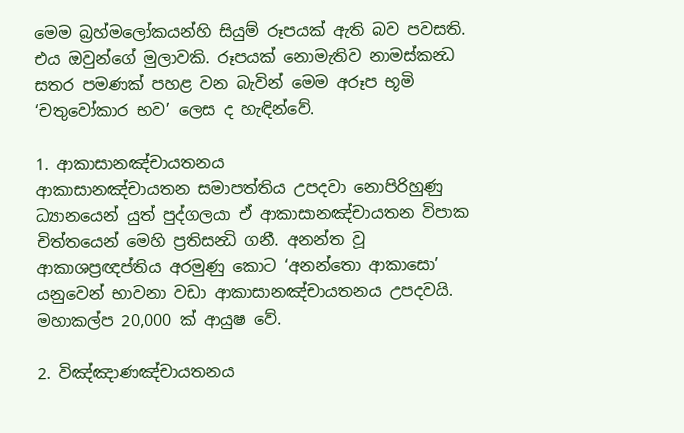මෙම බ්‍රහ්මලෝකයන්හි සියුම් රූපයක් ඇති බව පවසති. එය ඔවුන්ගේ මුලාවකි. රූපයක් නොමැතිව නාමස්කන්‍ධ සතර පමණක් පහළ වන බැවින් මෙම අරූප භූමි ‘චතුවෝකාර භව’ ලෙස ද හැඳින්වේ.

1. ආකාසානඤ්චායතනය
ආකාසානඤ්චායතන සමාපත්තිය උපදවා නොපිරිහුණු ධ්‍යානයෙන් යුත් පුද්ගලයා ඒ ආකාසානඤ්චායතන විපාක චිත්තයෙන් මෙහි ප්‍රතිසන්‍ධි ගනී. අනන්ත වූ ආකාශප්‍රඥප්තිය අරමුණු කොට ‘අනන්තො ආකාසො’ යනුවෙන් භාවනා වඩා ආකාසානඤ්චායතනය උපදවයි. මහාකල්ප 20,000 ක් ආයුෂ වේ.

2. විඤ්ඤාණඤ්චායතනය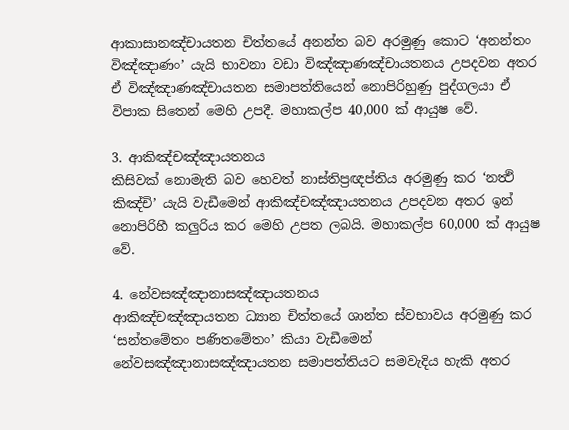ආකාසානඤ්චායතන චිත්තයේ අනන්ත බව අරමුණු කොට ‘අනන්තං විඤ්ඤාණං’ යැයි භාවනා වඩා විඤ්ඤාණඤ්චායතනය උපදවන අතර ඒ විඤ්ඤාණඤ්චායතන සමාපත්තියෙන් නොපිරිහුණු පුද්ගලයා ඒ විපාක සිතෙන් මෙහි උපදී. මහාකල්ප 40,000 ක් ආයුෂ වේ.

3. ආකිඤ්චඤ්ඤායතනය
කිසිවක් නොමැති බව හෙවත් නාස්තිප්‍රඥප්තිය අරමුණු කර ‘නත්‍ථි කිඤ්චි’ යැයි වැඩීමෙන් ආකිඤ්චඤ්ඤායතනය උපදවන අතර ඉන් නොපිරිහී කලුරිය කර මෙහි උපත ලබයි. මහාකල්ප 60,000 ක් ආයුෂ වේ.

4. නේවසඤ්ඤානාසඤ්ඤායතනය
ආකිඤ්චඤ්ඤායතන ධ්‍යාන චිත්තයේ ශාන්ත ස්වභාවය අරමුණු කර ‘සන්තමේතං පණිතමේතං’ කියා වැඩීමෙන් නේවසඤ්ඤානාසඤ්ඤායතන සමාපත්තියට සමවැදිය හැකි අතර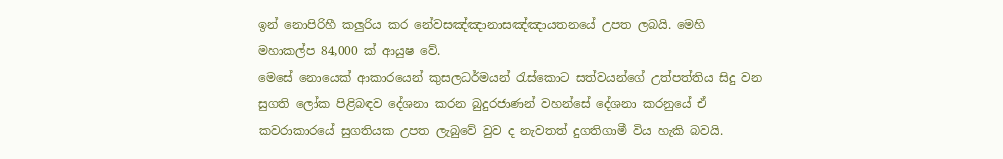ඉන් නොපිරිහී කලුරිය කර නේවසඤ්ඤානාසඤ්ඤායතනයේ උපත ලබයි. මෙහි මහාකල්ප 84,000 ක් ආයුෂ වේ.
මෙසේ නොයෙක් ආකාරයෙන් කුසලධර්මයන් රැස්කොට සත්වයන්ගේ උත්පත්තිය සිදු වන සුගති ලෝක පිළිබඳව දේශනා කරන බුදුරජාණන් වහන්සේ දේශනා කරනුයේ ඒ කවරාකාරයේ සුගතියක උපත ලැබුවේ වුව ද නැවතත් දුගතිගාමී විය හැකි බවයි.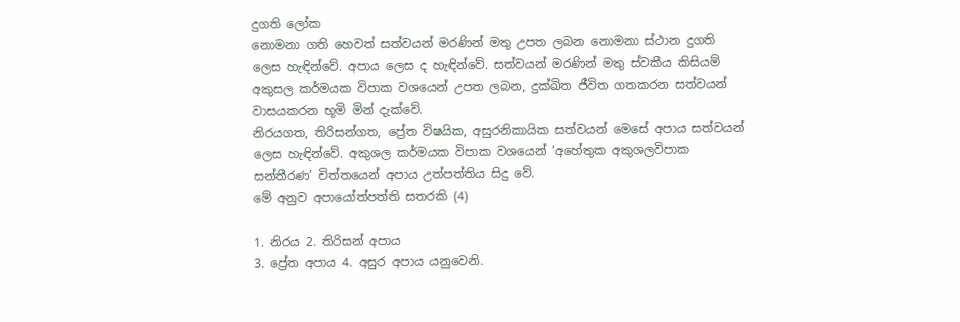දුගති ලෝක
නොමනා ගති හෙවත් සත්වයන් මරණින් මතු උපත ලබන නොමනා ස්ථාන දුගති ලෙස හැඳින්වේ. අපාය ලෙස ද හැඳින්වේ. සත්වයන් මරණින් මතු ස්වකීය කිසියම් අකුසල කර්මයක විපාක වශයෙන් උපත ලබන, දුක්ඛිත ජීවිත ගතකරන සත්වයන් වාසයකරන භූමි මින් දැක්වේ.
නිරයගත, තිරිසන්ගත, ප්‍රේත විෂයික, අසුරනිකායික සත්වයන් මෙසේ අපාය සත්වයන් ලෙස හැඳින්වේ. අකුශල කර්මයක විපාක වශයෙන් ‘අහේතුක අකුශලවිපාක සන්තීරණ’ චිත්තයෙන් අපාය උත්පත්තිය සිදු වේ.
මේ අනුව අපායෝත්පත්ති සතරකි (4)

1. නිරය 2. තිරිසන් අපාය
3. ප්‍රේත අපාය 4. අසුර අපාය යනුවෙනි.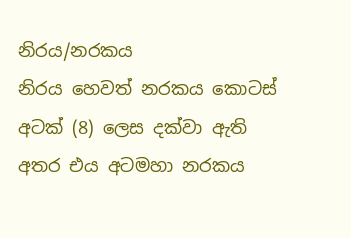නිරය/නරකය
නිරය හෙවත් නරකය කොටස් අටක් (8) ලෙස දක්වා ඇති අතර එය අටමහා නරකය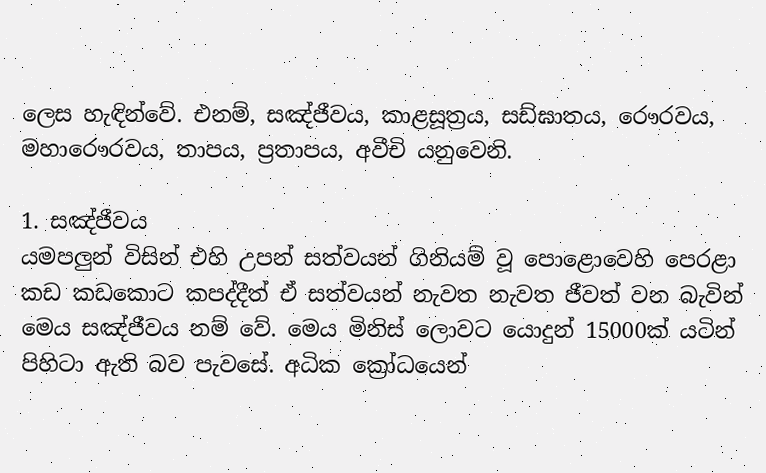ලෙස හැඳින්වේ. එනම්, සඤ්ජීවය, කාළසූත්‍රය, සඩ්ඝාතය, රෞරවය, මහාරෞරවය, තාපය, ප්‍රතාපය, අවීචි යනුවෙනි.

1. සඤ්ජීවය
යමපලුන් විසින් එහි උපන් සත්වයන් ගිනියම් වූ පොළොවෙහි පෙරළා කඩ කඩකොට කපද්දීත් ඒ සත්වයන් නැවත නැවත ජීවත් වන බැවින් මෙය සඤ්ජීවය නම් වේ. මෙය මිනිස් ලොවට යොදුන් 15000ක් යටින් පිහිටා ඇති බව පැවසේ. අධික ක්‍රෝධයෙන්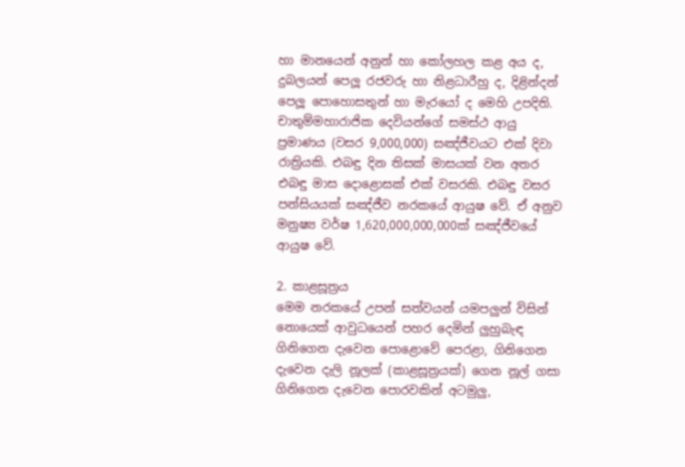හා මානයෙන් අනුන් හා කෝලහල කළ අය ද, දුබලයන් පෙලූ රජවරු හා නිළධාරීහු ද, දිළින්දන් පෙලූ පොහොසතුන් හා මැරයෝ ද මෙහි උපදිති.
චාතුම්මහාරාජික දෙවියන්ගේ සමස්ථ ආයු ප්‍රමාණය (වසර 9,000,000) සඤ්ජීවයට එක් දිවා රාත්‍රියකි. එබඳු දින තිසක් මාසයක් වන අතර එබඳු මාස දොළොසක් එක් වසරකි. එබඳු වසර පන්සියයක් සඤ්ජීව නරකයේ ආයුෂ වේ. ඒ අනුව මනුෂ්‍ය වර්ෂ 1,620,000,000,000ක් සඤ්ජීවයේ ආයුෂ වේ.

2. කාළසූත්‍රය
මෙම නරකයේ උපන් සත්වයන් යමපලුන් විසින් නොයෙක් ආවුධයෙන් පහර දෙමින් ලුහුබැඳ ගිනිගෙන දැවෙන පොළොවේ පෙරළා, ගිනිගෙන දැවෙන දැලි නූලක් (කාළසූත්‍රයක්) ගෙන නූල් ගසා ගිනිගෙන දැවෙන පොරවකින් අටමුලු,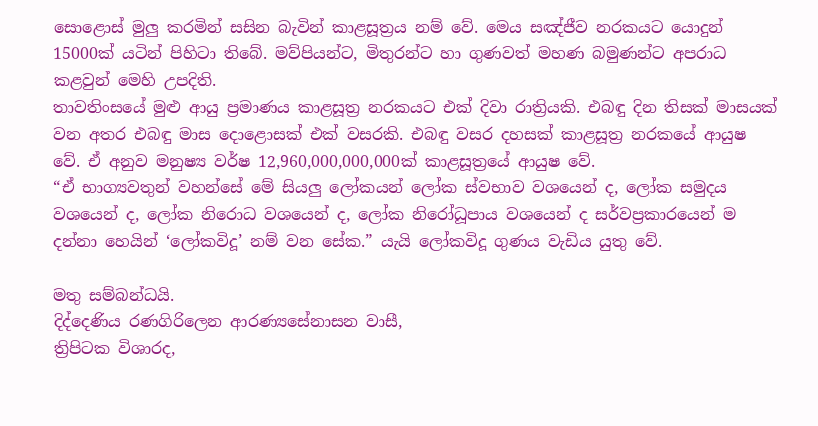සොළොස් මුලු කරමින් සසින බැවින් කාළසූත්‍රය නම් වේ. මෙය සඤ්ජීව නරකයට යොදුන් 15000ක් යටින් පිහිටා තිබේ. මව්පියන්ට, මිතුරන්ට හා ගුණවත් මහණ බමුණන්ට අපරාධ කළවුන් මෙහි උපදිති.
තාවතිංසයේ මුළු ආයු ප්‍රමාණය කාළසූත්‍ර නරකයට එක් දිවා රාත්‍රියකි. එබඳු දින තිසක් මාසයක් වන අතර එබඳු මාස දොළොසක් එක් වසරකි. එබඳු වසර දහසක් කාළසූත්‍ර නරකයේ ආයුෂ වේ. ඒ අනුව මනුෂ්‍ය වර්ෂ 12,960,000,000,000ක් කාළසූත්‍රයේ ආයුෂ වේ.
“ඒ භාග්‍යවතුන් වහන්සේ මේ සියලු ලෝකයන් ලෝක ස්වභාව වශයෙන් ද, ලෝක සමුදය වශයෙන් ද, ලෝක නිරොධ වශයෙන් ද, ලෝක නිරෝධූපාය වශයෙන් ද සර්වප්‍රකාරයෙන් ම දන්නා හෙයින් ‘ලෝකවිදූ’ නම් වන සේක.” යැයි ලෝකවිදූ ගුණය වැඩිය යුතු වේ.

මතු සම්බන්ධයි.
දිද්දෙණිය රණගිරිලෙන ආරණ්‍යසේනාසන වාසී,
ත්‍රිපිටක විශාරද,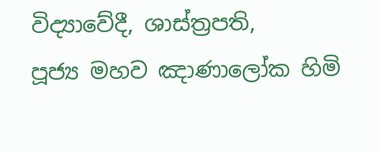විද්‍යාවේදී, ශාස්ත්‍රපති,
පූජ්‍ය මහව ඤාණාලෝක හිමි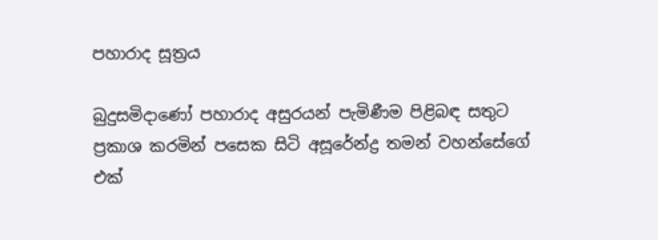පහාරාද සූත්‍රය

බුදුසමිදාණෝ පහාරාද අසුරයන් පැමිණීම පිළිබඳ සතුට ප්‍රකාශ කරමින් පසෙක සිටි අසූරේන්ද්‍ර තමන් වහන්සේගේ එක්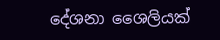දේශනා ශෛලියක්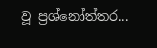වූ ප්‍රශ්නෝත්තර...